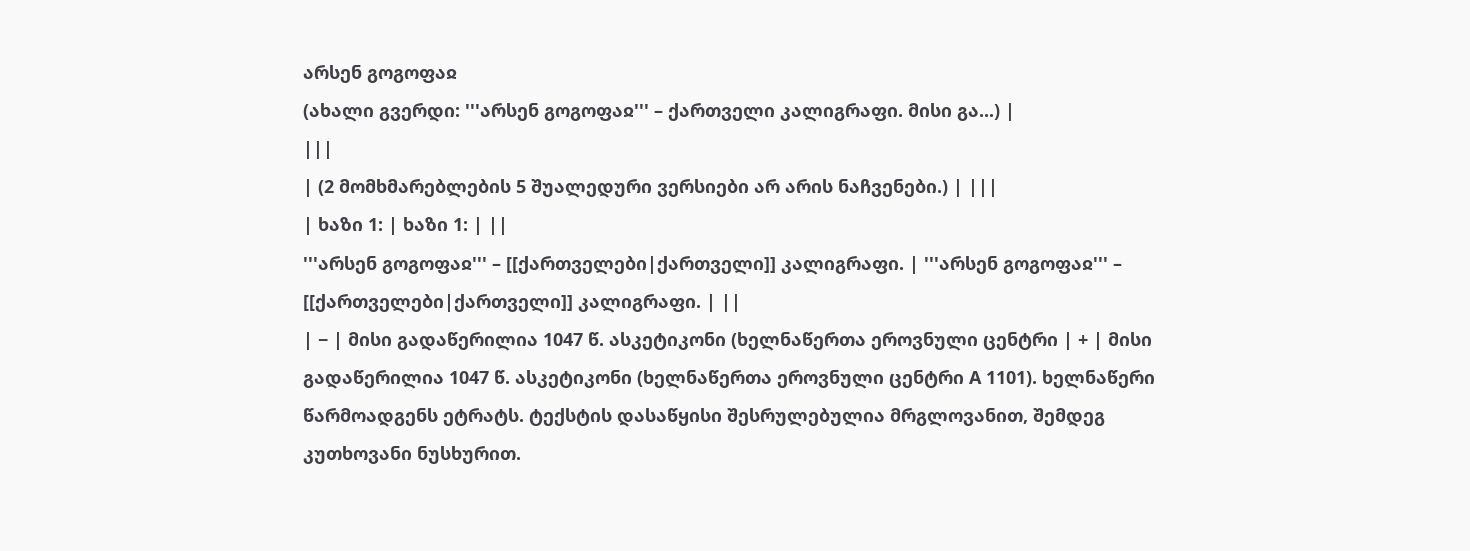არსენ გოგოფაჲ
(ახალი გვერდი: '''არსენ გოგოფაჲ''' – ქართველი კალიგრაფი. მისი გა...) |
|||
| (2 მომხმარებლების 5 შუალედური ვერსიები არ არის ნაჩვენები.) | |||
| ხაზი 1: | ხაზი 1: | ||
'''არსენ გოგოფაჲ''' – [[ქართველები|ქართველი]] კალიგრაფი. | '''არსენ გოგოფაჲ''' – [[ქართველები|ქართველი]] კალიგრაფი. | ||
| − | მისი გადაწერილია 1047 წ. ასკეტიკონი (ხელნაწერთა ეროვნული ცენტრი | + | მისი გადაწერილია 1047 წ. ასკეტიკონი (ხელნაწერთა ეროვნული ცენტრი A 1101). ხელნაწერი წარმოადგენს ეტრატს. ტექსტის დასაწყისი შესრულებულია მრგლოვანით, შემდეგ კუთხოვანი ნუსხურით.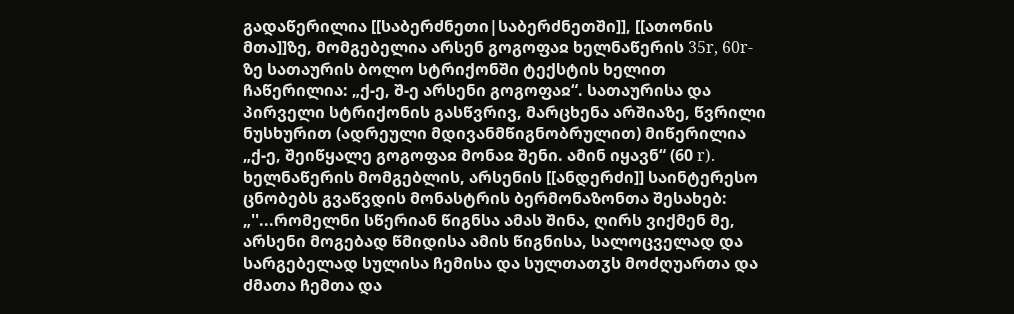გადაწერილია [[საბერძნეთი|საბერძნეთში]], [[ათონის მთა]]ზე, მომგებელია არსენ გოგოფაჲ ხელნაწერის 35r, 60r-ზე სათაურის ბოლო სტრიქონში ტექსტის ხელით ჩაწერილია: „ქ-ე, შ-ე არსენი გოგოფაჲ“. სათაურისა და პირველი სტრიქონის გასწვრივ, მარცხენა არშიაზე, წვრილი ნუსხურით (ადრეული მდივანმწიგნობრულით) მიწერილია „ქ-ე, შეიწყალე გოგოფაჲ მონაჲ შენი. ამინ იყავნ“ (60 r). ხელნაწერის მომგებლის, არსენის [[ანდერძი]] საინტერესო ცნობებს გვაწვდის მონასტრის ბერმონაზონთა შესახებ: „''...რომელნი სწერიან წიგნსა ამას შინა, ღირს ვიქმენ მე, არსენი მოგებად წმიდისა ამის წიგნისა, სალოცველად და სარგებელად სულისა ჩემისა და სულთათჳს მოძღუართა და ძმათა ჩემთა და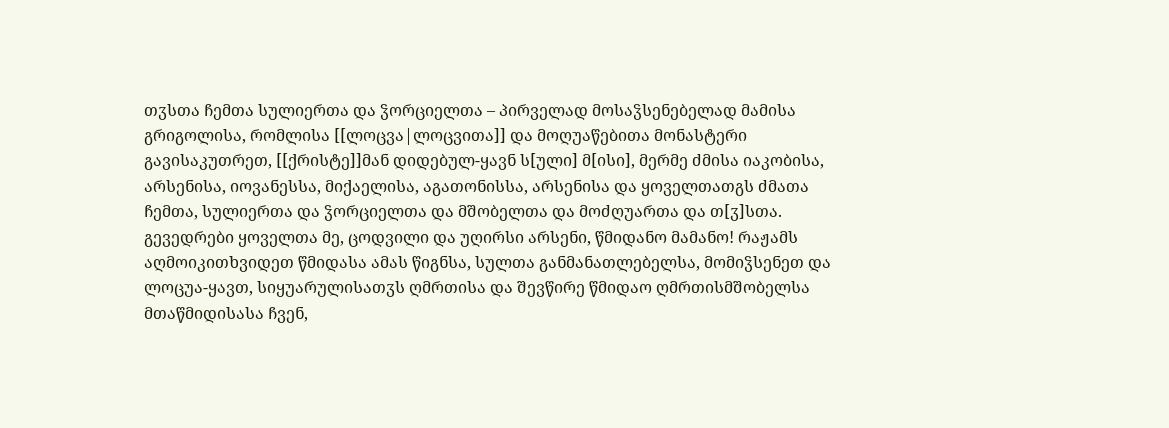თჳსთა ჩემთა სულიერთა და ჴორციელთა – პირველად მოსაჴსენებელად მამისა გრიგოლისა, რომლისა [[ლოცვა|ლოცვითა]] და მოღუაწებითა მონასტერი გავისაკუთრეთ, [[ქრისტე]]მან დიდებულ-ყავნ ს[ული] მ[ისი], მერმე ძმისა იაკობისა, არსენისა, იოვანესსა, მიქაელისა, აგათონისსა, არსენისა და ყოველთათგს ძმათა ჩემთა, სულიერთა და ჴორციელთა და მშობელთა და მოძღუართა და თ[ჳ]სთა. გევედრები ყოველთა მე, ცოდვილი და უღირსი არსენი, წმიდანო მამანო! რაჟამს აღმოიკითხვიდეთ წმიდასა ამას წიგნსა, სულთა განმანათლებელსა, მომიჴსენეთ და ლოცუა-ყავთ, სიყუარულისათჳს ღმრთისა და შევწირე წმიდაო ღმრთისმშობელსა მთაწმიდისასა ჩვენ,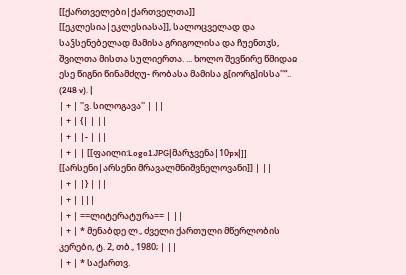[[ქართველები|ქართველთა]] [[ეკლესია|ეკლესიასა]], სალოცველად და საჴსენებელად მამისა გრიგოლისა და ჩუენთჳს, შვილთა მისთა სულიერთა. ... ხოლო შევწირე წმიდაჲ ესე წიგნი წინამძღუ- რობასა მამისა გ[იორგ]ისსა''“.. (248 v). |
| + | ''ვ. სილოგავა'' | ||
| + | {| | ||
| + | |- | ||
| + | | [[ფაილი:Logo1.JPG|მარჯვენა|10px|]] [[არსენი|არსენი მრავალმნიშვნელოვანი]] | ||
| + | |} | ||
| + | |||
| + | ==ლიტერატურა== | ||
| + | * მენაბდე ლ., ძველი ქართული მწერლობის კერები, ტ. 2, თბ., 1980; | ||
| + | * საქართვ.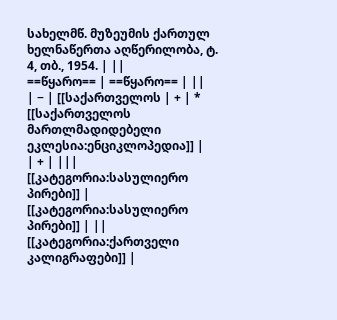სახელმწ. მუზეუმის ქართულ ხელნაწერთა აღწერილობა, ტ. 4, თბ., 1954. | ||
==წყარო== | ==წყარო== | ||
| − | [[საქართველოს | + | * [[საქართველოს მართლმადიდებელი ეკლესია:ენციკლოპედია]] |
| + | |||
[[კატეგორია:სასულიერო პირები]] | [[კატეგორია:სასულიერო პირები]] | ||
[[კატეგორია:ქართველი კალიგრაფები]] |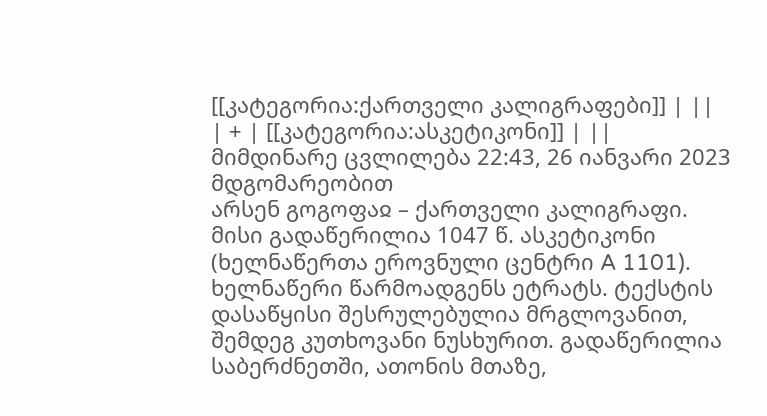[[კატეგორია:ქართველი კალიგრაფები]] | ||
| + | [[კატეგორია:ასკეტიკონი]] | ||
მიმდინარე ცვლილება 22:43, 26 იანვარი 2023 მდგომარეობით
არსენ გოგოფაჲ – ქართველი კალიგრაფი.
მისი გადაწერილია 1047 წ. ასკეტიკონი (ხელნაწერთა ეროვნული ცენტრი A 1101). ხელნაწერი წარმოადგენს ეტრატს. ტექსტის დასაწყისი შესრულებულია მრგლოვანით, შემდეგ კუთხოვანი ნუსხურით. გადაწერილია საბერძნეთში, ათონის მთაზე,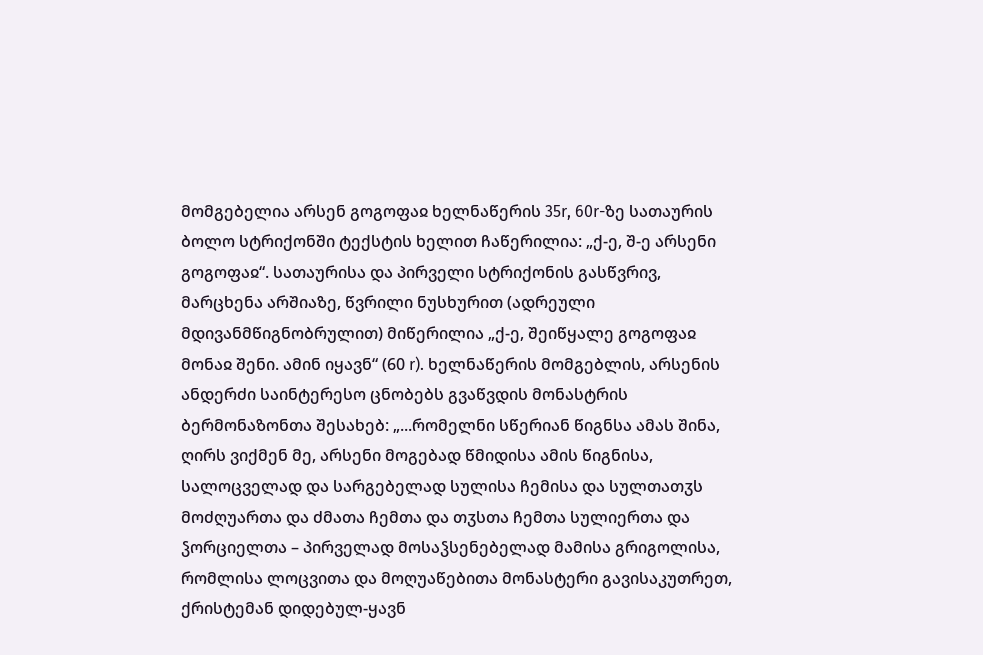მომგებელია არსენ გოგოფაჲ ხელნაწერის 35r, 60r-ზე სათაურის ბოლო სტრიქონში ტექსტის ხელით ჩაწერილია: „ქ-ე, შ-ე არსენი გოგოფაჲ“. სათაურისა და პირველი სტრიქონის გასწვრივ, მარცხენა არშიაზე, წვრილი ნუსხურით (ადრეული მდივანმწიგნობრულით) მიწერილია „ქ-ე, შეიწყალე გოგოფაჲ მონაჲ შენი. ამინ იყავნ“ (60 r). ხელნაწერის მომგებლის, არსენის ანდერძი საინტერესო ცნობებს გვაწვდის მონასტრის ბერმონაზონთა შესახებ: „...რომელნი სწერიან წიგნსა ამას შინა, ღირს ვიქმენ მე, არსენი მოგებად წმიდისა ამის წიგნისა, სალოცველად და სარგებელად სულისა ჩემისა და სულთათჳს მოძღუართა და ძმათა ჩემთა და თჳსთა ჩემთა სულიერთა და ჴორციელთა – პირველად მოსაჴსენებელად მამისა გრიგოლისა, რომლისა ლოცვითა და მოღუაწებითა მონასტერი გავისაკუთრეთ, ქრისტემან დიდებულ-ყავნ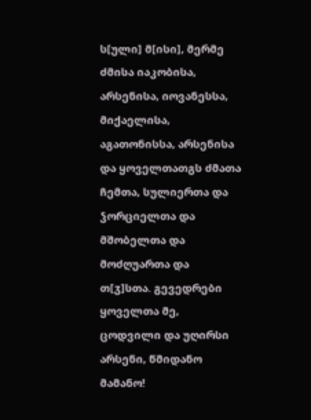ს[ული] მ[ისი], მერმე ძმისა იაკობისა, არსენისა, იოვანესსა, მიქაელისა, აგათონისსა, არსენისა და ყოველთათგს ძმათა ჩემთა, სულიერთა და ჴორციელთა და მშობელთა და მოძღუართა და თ[ჳ]სთა. გევედრები ყოველთა მე, ცოდვილი და უღირსი არსენი, წმიდანო მამანო!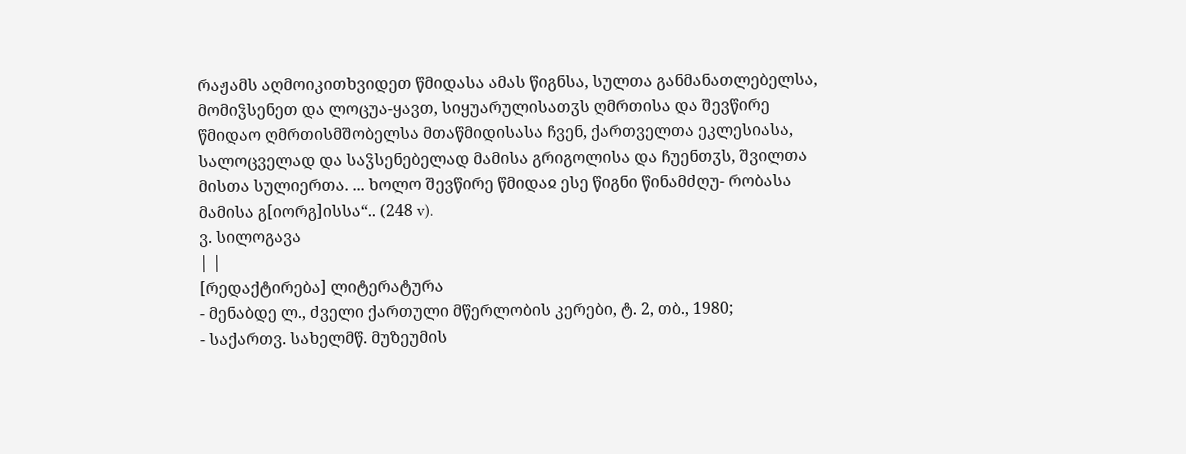რაჟამს აღმოიკითხვიდეთ წმიდასა ამას წიგნსა, სულთა განმანათლებელსა, მომიჴსენეთ და ლოცუა-ყავთ, სიყუარულისათჳს ღმრთისა და შევწირე წმიდაო ღმრთისმშობელსა მთაწმიდისასა ჩვენ, ქართველთა ეკლესიასა, სალოცველად და საჴსენებელად მამისა გრიგოლისა და ჩუენთჳს, შვილთა მისთა სულიერთა. ... ხოლო შევწირე წმიდაჲ ესე წიგნი წინამძღუ- რობასა მამისა გ[იორგ]ისსა“.. (248 v).
ვ. სილოგავა
| |
[რედაქტირება] ლიტერატურა
- მენაბდე ლ., ძველი ქართული მწერლობის კერები, ტ. 2, თბ., 1980;
- საქართვ. სახელმწ. მუზეუმის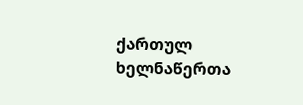ქართულ ხელნაწერთა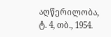აღწერილობა, ტ. 4, თბ., 1954.